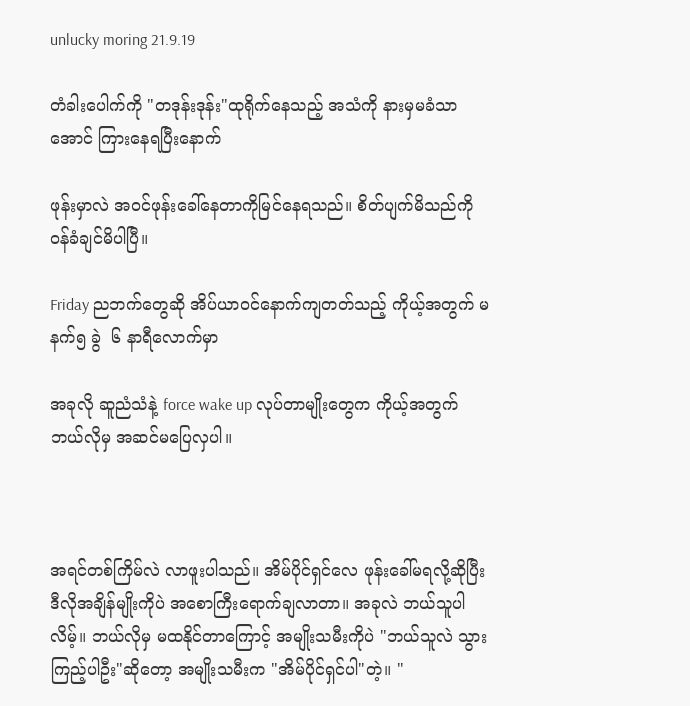unlucky moring 21.9.19

တံခါးပေါက်ကို "တဒုန်းဒုန်း"ထုရိုက်နေသည့် အသံကို နားမှမခံသာအောင် ကြားနေရပြီးနောက်

ဖုန်းမှာလဲ အဝင်ဖုန်းခေါ်နေတာကိုမြင်နေရသည်။ စိတ်ပျက်မိသည်ကို ဝန်ခံချင်မိပါပြီ။

Friday ညဘက်တွေဆို အိပ်ယာဝင်နောက်ကျတတ်သည့် ကိုယ့်အတွက် မနက်၅ ခွဲ  ၆ နာရီလောက်မှာ

အခုလို ဆူညံသံနဲ့ force wake up လုပ်တာမျိုးတွေက ကိုယ့်အတွက် ဘယ်လိုမှ အဆင်မပြေလှပါ။



အရင်တစ်ကြိမ်လဲ လာဖူးပါသည်။ အိမ်ပိုင်ရှင်လေ ဖုန်းခေါ်မရလို့ဆိုပြီး ဒီလိုအချိန်မျိုးကိုပဲ အစောကြီးရောက်ချလာတာ။ အခုလဲ ဘယ်သူပါလိမ့်။ ဘယ်လိုမှ မထနိုင်တာကြောင့် အမျိုးသမီးကိုပဲ "ဘယ်သူလဲ သွားကြည့်ပါဦး"ဆိုတော့ အမျိုးသမီးက "အိမ်ပိုင်ရှင်ပါ"တဲ့။ "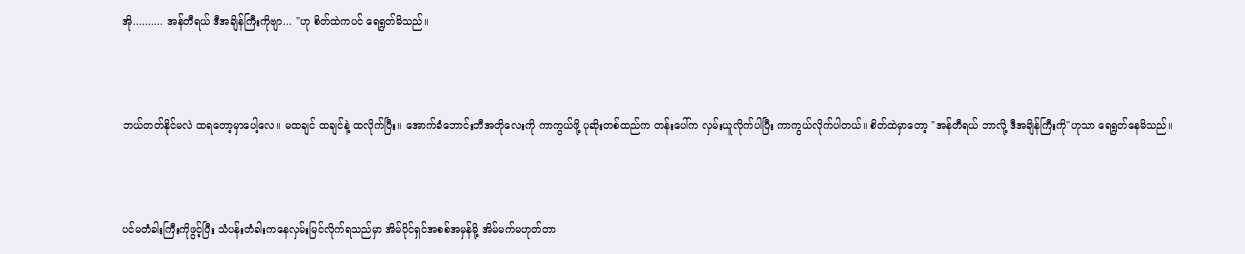အို.......... အန်တီရယ် ဒီအချိန်ကြီးကိုဗျာ... "ဟု စိတ်ထဲကပင် ရေရွတ်မိသည်။



ဘယ်တတ်နိုင်မလဲ ထရတော့မှာပေါ့လေ။ မထချင် ထချင်နဲ့ ထလိုက်ပြီး။ အောက်ခံဘောင်းဘီအတိုလေးကို ကာကွယ်ဖို့ ပုဆိုးတစ်ထည်က တန်းပေါ်က လှမ်းယူလိုက်ပါပြီး ကာကွယ်လိုက်ပါတယ်။ စိတ်ထဲမှာတော့ "အန်တီရယ် ဘာလို့ ဒီအချိန်ကြီးကို"ဟုသာ ရေရွတ်နေမိသည်။



ပင်မတံခါးကြီးကိုဖွင့်ပြီး သံပန်းတံခါးကနေလှမ်းမြင်လိုက်ရသည်မှာ အိမ်ပိုင်ရှင်အစစ်အမှန်မို့ အိမ်မက်မဟုတ်တာ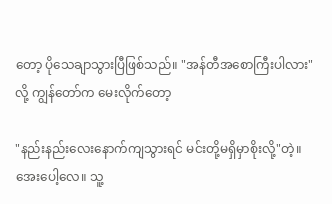တော့ ပိုသေချာသွားပြီဖြစ်သည်။ "အန်တီအစောကြီးပါလား"လို့ ကျွန်တော်က မေးလိုက်တော့

"နည်းနည်းလေးနောက်ကျသွားရင် မင်းတို့မရှိမှာစိုးလို့"တဲ့။ အေးပေါ့လေ။ သူ့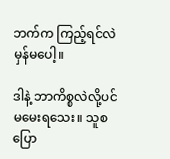ဘက်က ကြည့်ရင်လဲ မှန်မပေါ့။

ဒါနဲ့ ဘာကိစ္စလဲလို့ပင် မမေးရသေး။ သူစပြော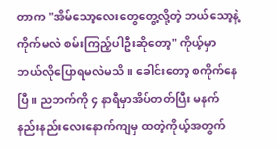တာက "အိမ်သော့လေးတွေတွေ့လို့တဲ့ ဘယ်သော့နဲ့ကိုက်မလဲ စမ်းကြည့်ပါဦးဆိုတော့" ကိုယ့်မှာ ဘယ်လိုပြောရမလဲမသိ။ ခေါင်းတော့ စကိုက်နေပြီ။ ညဘက်ကို ၄ နာရီမှာအိပ်တတ်ပြီး မနက် နည်းနည်းလေးနောက်ကျမှ ထတဲ့ကိုယ့်အတွက်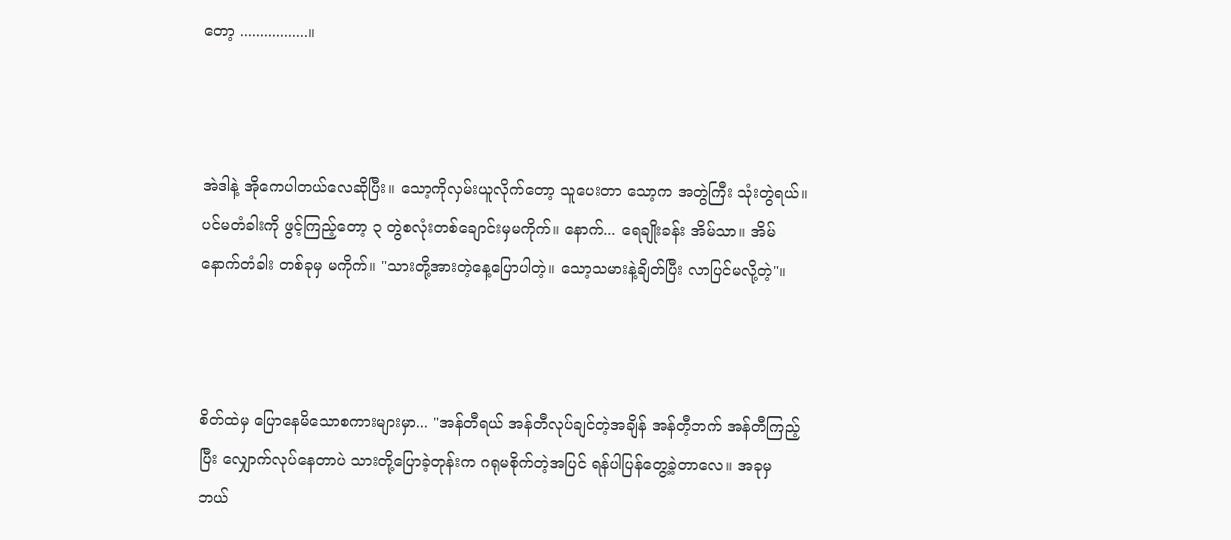တော့ .................။



အဲဒါနဲ့ အိုကေပါတယ်လေဆိုပြီး။ သော့ကိုလှမ်းယူလိုက်တော့ သူပေးတာ သော့က အတွဲကြီး သုံးတွဲရယ်။ ပင်မတံခါးကို ဖွင့်ကြည့်တော့ ၃ တွဲစလုံးတစ်ချောင်းမှမကိုက်။ နောက်... ရေချိုးခန်း အိမ်သာ။ အိမ်နောက်တံခါး တစ်ခုမှ မကိုက်။ "သားတို့အားတဲ့နေ့ပြောပါတဲ့။ သော့သမားနဲ့ချိတ်ပြီး လာပြင်မလို့တဲ့"။



စိတ်ထဲမှ ပြောနေမိသောစကားများမှာ... "အန်တီရယ် အန်တီလုပ်ချင်တဲ့အချိန် အန်တီ့ဘက် အန်တီကြည့်ပြီး လျှောက်လုပ်နေတာပဲ သားတို့ပြောခဲ့တုန်းက ဂရုမစိုက်တဲ့အပြင် ရန်ပါပြန်တွေ့ခဲ့တာလေ။ အခုမှ ဘယ်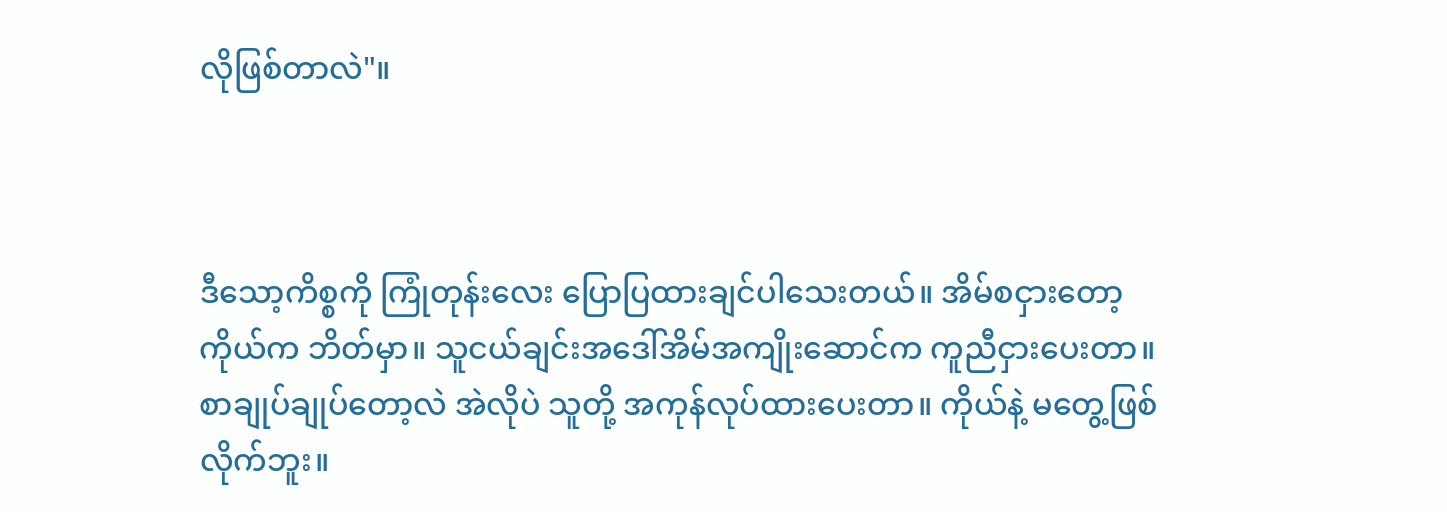လိုဖြစ်တာလဲ"။



ဒီသော့ကိစ္စကို ကြုံတုန်းလေး ပြောပြထားချင်ပါသေးတယ်။ အိမ်စငှားတော့ ကိုယ်က ဘိတ်မှာ။ သူငယ်ချင်းအဒေါ်အိမ်အကျိုးဆောင်က ကူညီငှားပေးတာ။ စာချုပ်ချုပ်တော့လဲ အဲလိုပဲ သူတို့ အကုန်လုပ်ထားပေးတာ။ ကိုယ်နဲ့ မတွေ့ဖြစ်လိုက်ဘူး။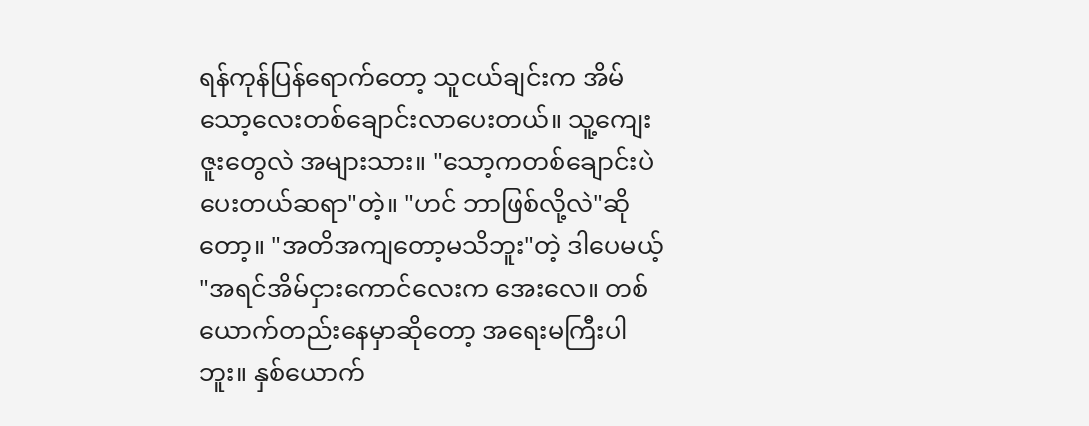ရန်ကုန်ပြန်ရောက်တော့ သူငယ်ချင်းက အိမ်သော့လေးတစ်ချောင်းလာပေးတယ်။ သူ့ကျေးဇူးတွေလဲ အများသား။ "သော့ကတစ်ချောင်းပဲပေးတယ်ဆရာ"တဲ့။ "ဟင် ဘာဖြစ်လို့လဲ"ဆိုတော့။ "အတိအကျတော့မသိဘူး"တဲ့ ဒါပေမယ့် "အရင်အိမ်ငှားကောင်လေးက အေးလေ။ တစ်ယောက်တည်းနေမှာဆိုတော့ အရေးမကြီးပါဘူး။ နှစ်ယောက်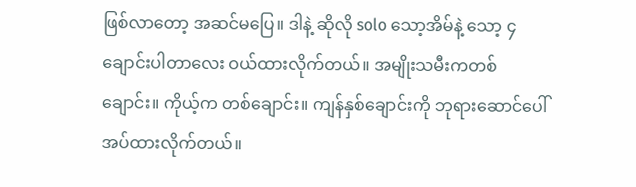ဖြစ်လာတော့ အဆင်မပြေ။ ဒါနဲ့ ဆိုလို solo သော့အိမ်နဲ့ သော့ ၄ ချောင်းပါတာလေး ဝယ်ထားလိုက်တယ်။ အမျိုးသမီးကတစ်ချောင်း။ ကိုယ့်က တစ်ချောင်း။ ကျန်နှစ်ချောင်းကို ဘုရားဆောင်ပေါ်အပ်ထားလိုက်တယ်။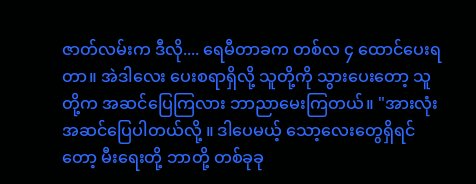ဇာတ်လမ်းက ဒီလို.... ရေမီတာခက တစ်လ ၄ ထောင်ပေးရတာ။ အဲဒါလေး ပေးစရာရှိလို့ သူတို့ကို သွားပေးတော့ သူတို့က အဆင်ပြေကြလား ဘာညာမေးကြတယ်။ "အားလုံးအဆင်ပြေပါတယ်လို့ ။ ဒါပေမယ့် သော့လေးတွေရှိရင်တော့ မီးရေးတို့ ဘာတို့ တစ်ခုခု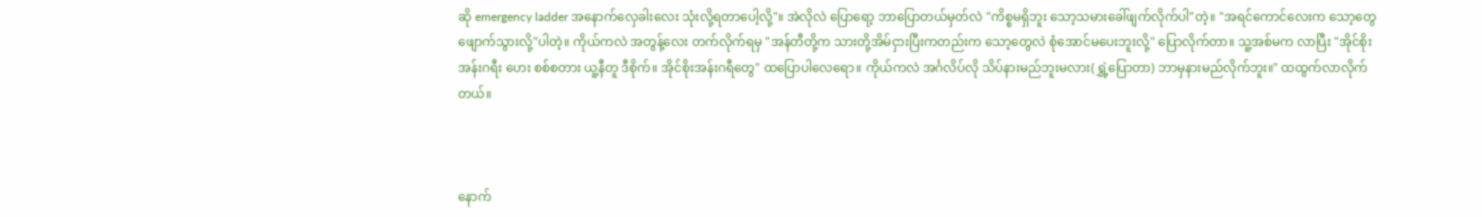ဆို emergency ladder အနောက်လှေခါးလေး သုံးလို့ရတာပေါ့လို့"။ အဲလိုလဲ ပြောရော့ ဘာပြောတယ်မှတ်လဲ "ကိစ္စမရှိဘူး သော့သမားခေါ်ဖျက်လိုက်ပါ"တဲ့။ "အရင်ကောင်လေးက သော့တွေ ဖျောက်သွားလို့"ပါတဲ့။ ကိုယ်ကလဲ အတွန့်လေး တက်လိုက်ရမှ "အန်တီတို့က သားတို့အိမ်ငှားပြီးကတည်းက သော့တွေလဲ စုံအောင်မပေးဘူးလို့" ပြောလိုက်တာ။ သူ့အစ်မက လာပြီး "အိုင်စိုးအန်းဂရီး ဟေး စစ်စတား ယူ့နီတူ ဒီစိုက်။ အိုင်စိုးအန်းဂရီတွေ" ထပြောပါလေရော။ ကိုယ်ကလဲ အင်္ဂလိပ်လို သိပ်နားမည်ဘူးမလား(ရွှဲ့ပြောတာ) ဘာမှနားမည်လိုက်ဘူး။" ထထွက်လာလိုက်တယ်။



နောက်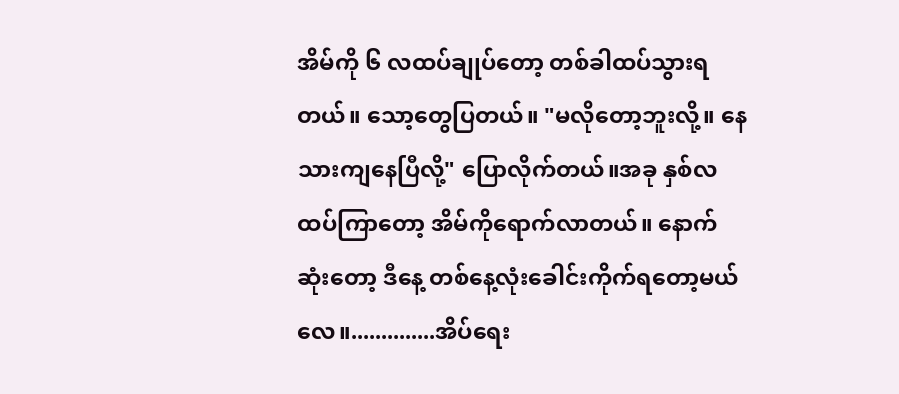အိမ်ကို ၆ လထပ်ချုပ်တော့ တစ်ခါထပ်သွားရတယ်။ သော့တွေပြတယ်။ "မလိုတော့ဘူးလို့။ နေသားကျနေပြီလို့" ပြောလိုက်တယ်။အခု နှစ်လထပ်ကြာတော့ အိမ်ကိုရောက်လာတယ်။ နောက်ဆုံးတော့ ဒီနေ့ တစ်နေ့လုံးခေါင်းကိုက်ရတော့မယ်လေ။..............အိပ်ရေး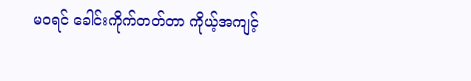မဝရင် ခေါင်းကိုက်တတ်တာ ကိုယ့်အကျင့်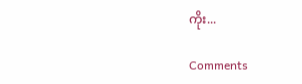ကိုး...

Comments